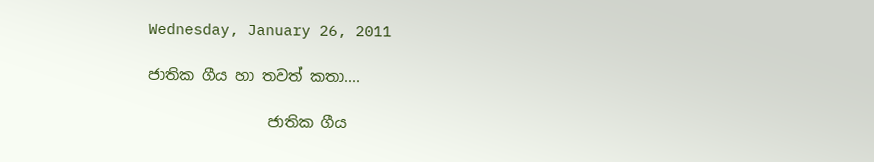Wednesday, January 26, 2011

ජාතික ගීය හා තවත් කතා....

                ජාතික ගීය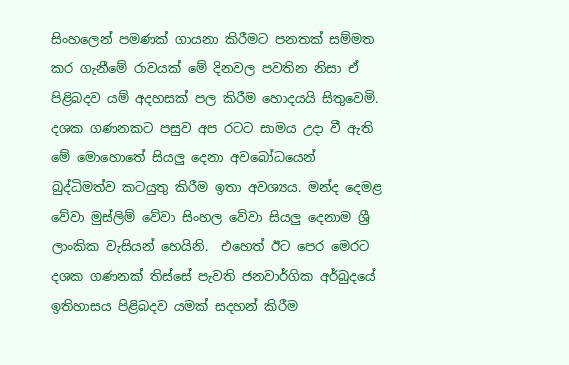සිංහලෙන් පමණක් ගායනා කිරීමට පනතක් සම්මත කර ගැනීමේ රාවයක් මේ දිනවල පවතින නිසා ඒ පිළිබදව යම් අදහසක් පල කිරීම හොදයයි සිතුවෙමි. දශක ගණනකට පසුව අප රටට සාමය උදා වී ඇති මේ මොහොතේ සියලු දෙනා අවබෝධයෙන් බුද්ධිමත්ව කටයුතු කිරීම ඉතා අවශ්‍යය. මන්ද දෙමළ වේවා මුස්ලිම් වේවා සිංහල වේවා සියලු දෙනාම ශ්‍රී ලාංකික වැසියන් හෙයිනි.  එහෙත් ඊට පෙර මෙරට දශක ගණනක් තිස්සේ පැවති ජනවාර්ගික අර්බුදයේ ඉතිහාසය පිළිබදව යමක් සදහන් කිරීම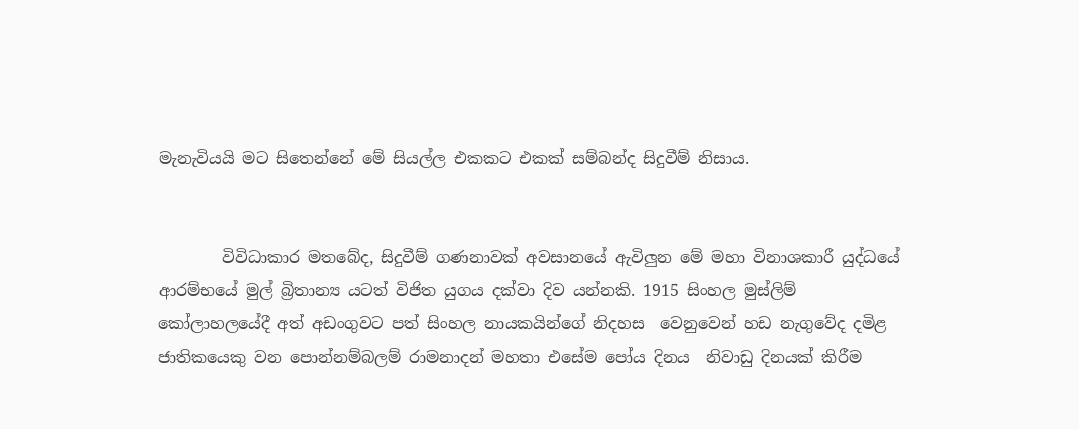මැනැවියයි මට සිතෙන්නේ මේ සියල්ල එකකට එකක් සම්බන්ද සිදුවීම් නිසාය.


        විවිධාකාර මතබේද, සිදුවීම් ගණනාවක් අවසානයේ ඇවිලුන මේ මහා විනාශකාරී යුද්ධයේ ආරම්භයේ මුල් බ්‍රිතාන්‍ය යටත් විජිත යුගය දක්වා දිව යන්නකි. 1915 සිංහල මුස්ලිම් කෝලාහලයේදී අත් අඩංගුවට පත් සිංහල නායකයින්ගේ නිදහස  වෙනුවෙන් හඩ නැගුවේද දමිළ ජාතිකයෙකු වන පොන්නම්බලම් රාමනාදන් මහතා එසේම පෝය දිනය  නිවාඩු දිනයක් කිරීම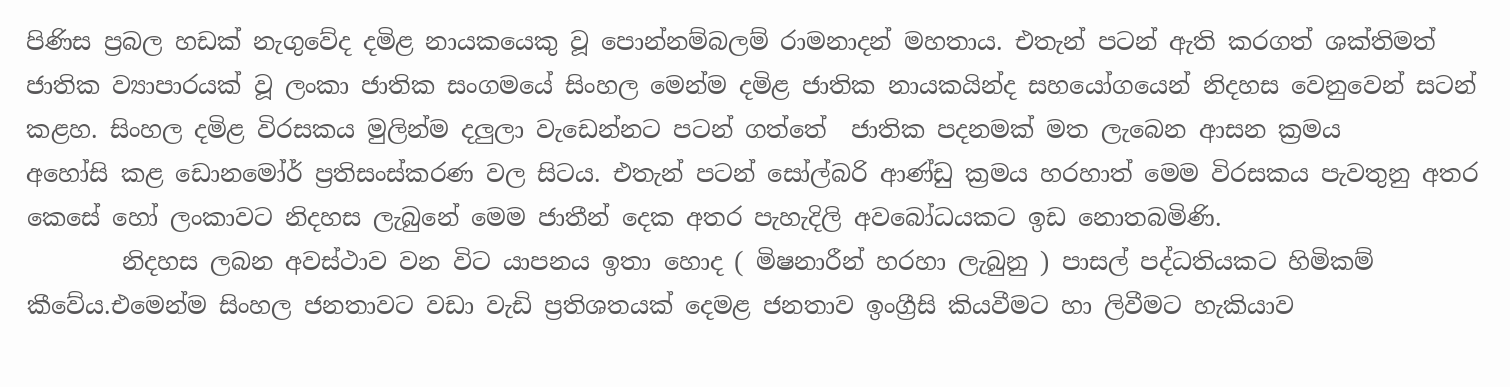පිණිස ප්‍රබල හඩක් නැගුවේද දමිළ නායකයෙකු වූ පොන්නම්බලම් රාමනාදන් මහතාය. එතැන් පටන් ඇති කරගත් ශක්තිමත් ජාතික ව්‍යාපාරයක් වූ ලංකා ජාතික සංගමයේ සිංහල මෙන්ම දමිළ ජාතික නායකයින්ද සහයෝගයෙන් නිදහස වෙනුවෙන් සටන් කළහ. සිංහල දමිළ විරසකය මුලින්ම දලුලා වැඩෙන්නට පටන් ගත්තේ  ජාතික පදනමක් මත ලැබෙන ආසන ක්‍රමය
අහෝසි කළ ඩොනමෝර් ප්‍රතිසංස්කරණ වල සිටය. එතැන් පටන් සෝල්බරි ආණ්ඩු ක්‍රමය හරහාත් මෙම විරසකය පැවතුනු අතර කෙසේ හෝ ලංකාවට නිදහස ලැබුනේ මෙම ජාතීන් දෙක අතර පැහැදිලි අවබෝධයකට ඉඩ නොතබමිණි.
        නිදහස ලබන අවස්ථාව වන විට යාපනය ඉතා හොද ( මිෂනාරීන් හරහා ලැබුනු ) පාසල් පද්ධතියකට හිමිකම් කීවේය.එමෙන්ම සිංහල ජනතාවට වඩා වැඩි ප්‍රතිශතයක් දෙමළ ජනතාව ඉංග්‍රීසි කියවීමට හා ලිවීමට හැකියාව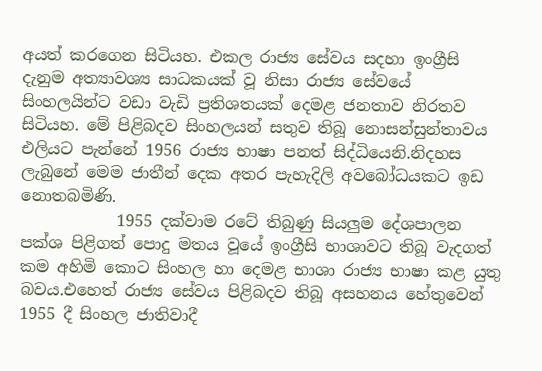අයත් කරගෙන සිටියහ. එකල රාජ්‍ය සේවය සදහා ඉංග්‍රීසි දැනුම අත්‍යාවශ්‍ය සාධකයක් වූ නිසා රාජ්‍ය සේවයේ සිංහලයින්ට වඩා වැඩි ප්‍රතිශතයක් දෙමළ ජනතාව නිරතව සිටියහ. මේ පිළිබදව සිංහලයන් සතුව තිබූ නොසන්සුන්තාවය එලියට පැන්නේ 1956 රාජ්‍ය භාෂා පනත් සිද්ධියෙනි.නිදහස ලැබුනේ මෙම ජාතීන් දෙක අතර පැහැදිලි අවබෝධයකට ඉඩ නොතබමිණි.
            1955 දක්වාම රටේ තිබුණු සියලුම දේශපාලන පක්ශ පිළිගත් පොදු මතය වූයේ ඉංග්‍රීසි භාශාවට තිබූ වැදගත් කම අහිමි කොට සිංහල හා දෙමළ භාශා රාජ්‍ය භාෂා කළ යුතු බවය.එහෙත් රාජ්‍ය සේවය පිළිබදව තිබූ අසහනය හේතුවෙන් 1955 දී සිංහල ජාතිවාදී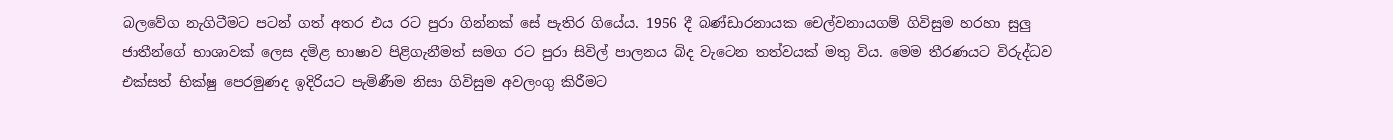බලවේග නැගිටීමට පටන් ගත් අතර එය රට පුරා ගින්නක් සේ පැතිර ගියේය. 1956 දී බණ්ඩාරනායක චෙල්වනායගම් ගිවිසුම හරහා සුලු ජාතීන්ගේ භාශාවක් ලෙස දමිළ භාෂාව පිළිගැනීමත් සමග රට පුරා සිවිල් පාලනය බිද වැටෙන තත්වයක් මතු විය. මෙම තීරණයට විරුද්ධව එක්සත් භික්ෂු පෙරමුණද ඉදිරියට පැමිණීම නිසා ගිවිසුම අවලංගු කිරීමට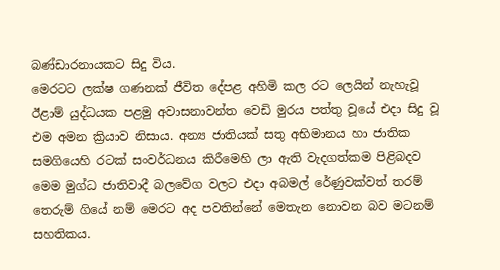බණ්ඩාරනායකට සිදු විය.
මෙරටට ලක්ෂ ගණනක් ජීවිත දේපළ අහිමි කල රට ලෙයින් නැහැවූ ඊළාම් යුද්ධයක පළමු අවාසනාවන්ත වෙඩි මුරය පත්තු වූයේ එදා සිදු වූ එම අමන ක්‍රියාව නිසාය. අන්‍ය ජාතියක් සතු අභිමානය හා ජාතික සමගියෙහි රටක් සංවර්ධනය කිරීමෙහි ලා ඇති වැදගත්කම පිළිබදව මෙම මුග්ධ ජාතිවාදී බලවේග වලට එදා අබමල් රේණුවක්වත් තරම් තෙරුම් ගියේ නම් මෙරට අද පවතින්නේ මෙතැන නොවන බව මටනම් සහතිකය.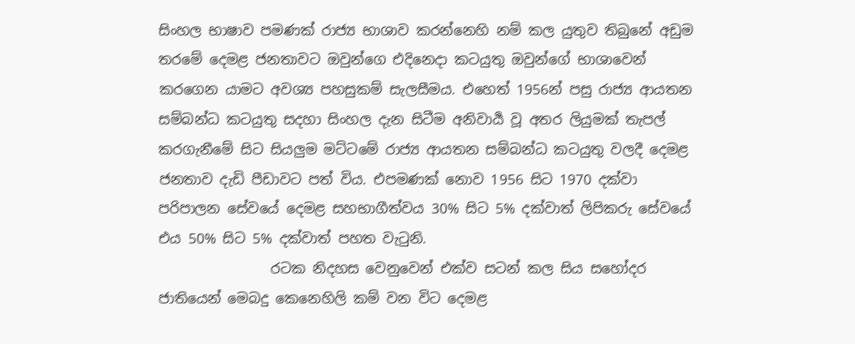සිංහල භාෂාව පමණක් රාජ්‍ය භාශාව කරන්නෙහි නම් කල යුතුව තිබුනේ අඩුම තරමේ දෙමළ ජනතාවට ඔවුන්ගෙ එදිනෙදා කටයුතු ඔවුන්ගේ භාශාවෙන් කරගෙන යාමට අවශ්‍ය පහසුකම් සැලසීමය. එහෙත් 1956න් පසු රාජ්‍ය ආයතන සම්බන්ධ කටයුතු සදහා සිංහල දැන සිටීම අනිවාර්‍ය වූ අතර ලියුමක් තැපල් කරගැනීමේ සිට සියලුම මට්ටමේ රාජ්‍ය ආයතන සම්බන්ධ කටයුතු වලදී දෙමළ ජනතාව දැඩි පීඩාවට පත් විය. එපමණක් නොව 1956 සිට 1970 දක්වා පරිපාලන සේවයේ දෙමළ සහභාගීත්වය 30% සිට 5% දක්වාත් ලිපිකරු සේවයේ එය 50% සිට 5% දක්වාත් පහත වැටුනි.
                රටක නිදහස වෙනුවෙන් එක්ව සටන් කල සිය සහෝදර ජාතියෙන් මෙබදු කෙනෙහිලි කම් වන විට දෙමළ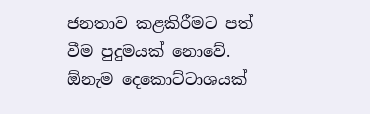ජනතාව කළකිරීමට පත් වීම පුදුමයක් නොවේ. ඕනැම දෙකොට්ටාශයක්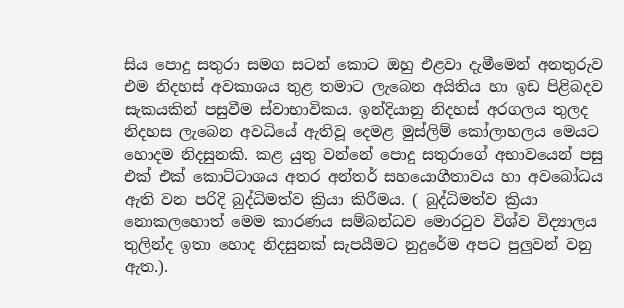සිය පොදු සතුරා සමග සටන් කොට ඔහු එළවා දැමීමෙන් අනතුරුව එම නිදහස් අවකාශය තුළ තමාට ලැබෙන අයිතිය හා ඉඩ පිළිබදව සැකයකින් පසුවීම ස්වාභාවිකය. ඉන්දියානු නිදහස් අරගලය තුලද නිදහස ලැබෙන අවධියේ ඇතිවූ දෙමළ මුස්ලිම් කෝලාහලය මෙයට හොදම නිදසුනකි. කළ යුතු වන්නේ පොදු සතුරාගේ අභාවයෙන් පසු එක් එක් කොට්ටාශය අතර අන්තර් සහයොගීතාවය හා අවබෝධය ඇති වන පරිදි බුද්ධිමත්ව ක්‍රියා කිරීමය. ( බුද්ධිමත්ව ක්‍රියා නොකලහොත් මෙම කාරණය සම්බන්ධව මොරටුව විශ්ව විද්‍යාලය තුලින්ද ඉතා හොද නිදසුනක් සැපයීමට නුදුරේම අපට පුලුවන් වනු ඇත.).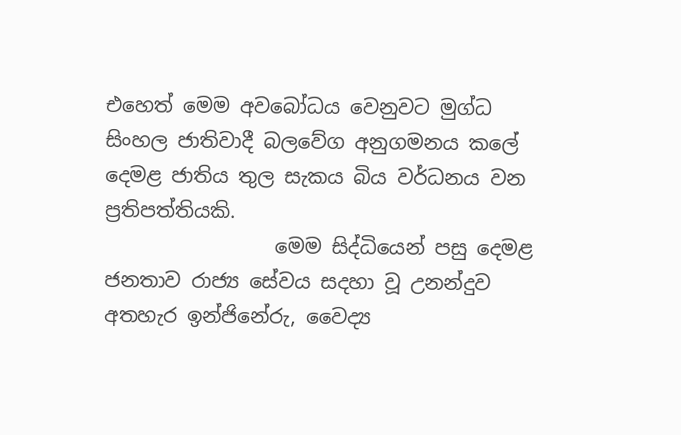එහෙත් මෙම අවබෝධය වෙනුවට මුග්ධ සිංහල ජාතිවාදී බලවේග අනුගමනය කලේ දෙමළ ජාතිය තුල සැකය බිය වර්ධනය වන ප්‍රතිපත්තියකි.
                 මෙම සිද්ධියෙන් පසු දෙමළ ජනතාව රාජ්‍ය සේවය සදහා වූ උනන්දුව අතහැර ඉන්ජිනේරු, වෛද්‍ය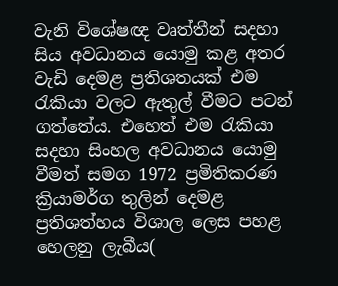වැනි විශේෂඥ වෘත්තීන් සදහා සිය අවධානය යොමු කළ අතර වැඩි දෙමළ ප්‍රතිශතයක් එම රැකියා වලට ඇතුල් වීමට පටන් ගත්තේය. එහෙත් එම රැකියා සදහා සිංහල අවධානය යොමු වීමත් සමග 1972 ප්‍රමිතිකරණ ක්‍රියාමර්ග තුලින් දෙමළ ප්‍රතිශත්හය විශාල ලෙස පහළ හෙලනු ලැබීය(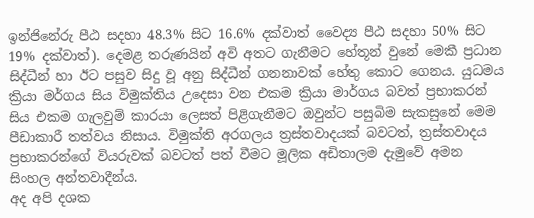ඉන්ජිනේරු පීඨ සදහා 48.3% සිට 16.6% දක්වාත් වෛද්‍ය පීඨ සදහා 50% සිට 19% දක්වාත්). දෙමළ තරුණයින් අවි අතට ගැනීමට හේතූන් වුනේ මෙකී ප්‍රධාන සිද්ධීන් හා ඊට පසුව සිදු වූ අනු සිද්ධීන් ගනනාවක් හේතු කොට ගෙනය. යුධමය ක්‍රියා මර්ගය සිය විමුක්තිය උදෙසා වන එකම ක්‍රියා මාර්ගය බවත් ප්‍රභාකරන් සිය එකම ගැලවුම් කාරයා ලෙසත් පිළිගැනීමට ඔවුන්ට පසුබිම සැකසුනේ මෙම පීඩාකාරී තත්වය නිසාය. විමුක්ති අරගලය ත්‍රස්තවාදයක් බවටත්, ත්‍රස්තවාදය ප්‍රභාකරන්ගේ වියරුවක් බවටත් පත් වීමට මූලික අඩිතාලම දැමුවේ අමන සිංහල අන්තවාදීන්ය.
අද අපි දශක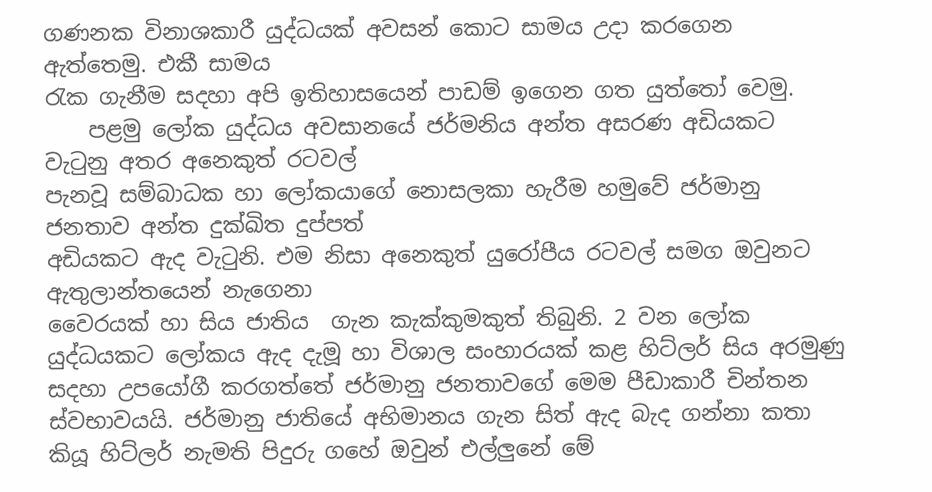ගණනක විනාශකාරී යුද්ධයක් අවසන් කොට සාමය උදා කරගෙන ඇත්තෙමු. එකී සාමය
රැක ගැනීම සදහා අපි ඉතිහාසයෙන් පාඩම් ඉගෙන ගත යුත්තෝ වෙමු.
    පළමු ලෝක යුද්ධය අවසානයේ ජර්මනිය අන්ත අසරණ අඩියකට වැටුනු අතර අනෙකුත් රටවල්
පැනවූ සම්බාධක හා ලෝකයාගේ නොසලකා හැරීම හමුවේ ජර්මානු ජනතාව අන්ත දුක්ඛිත දුප්පත්
අඩියකට ඇද වැටුනි. එම නිසා අනෙකුත් යුරෝපීය රටවල් සමග ඔවුනට ඇතුලාන්තයෙන් නැගෙනා
වෛරයක් හා සිය ජාතිය  ගැන කැක්කුමකුත් තිබුනි. 2 වන ලෝක යුද්ධයකට ලෝකය ඇද දැමූ හා විශාල සංහාරයක් කළ හිට්ලර් සිය අරමුණු සදහා උපයෝගී කරගත්තේ ජර්මානු ජනතාවගේ මෙම පීඩාකාරී චින්තන ස්වභාවයයි. ජර්මානු ජාතියේ අභිමානය ගැන සිත් ඇද බැද ගන්නා කතා කියූ හිට්ලර් නැමති පිදුරු ගහේ ඔවුන් එල්ලුනේ මේ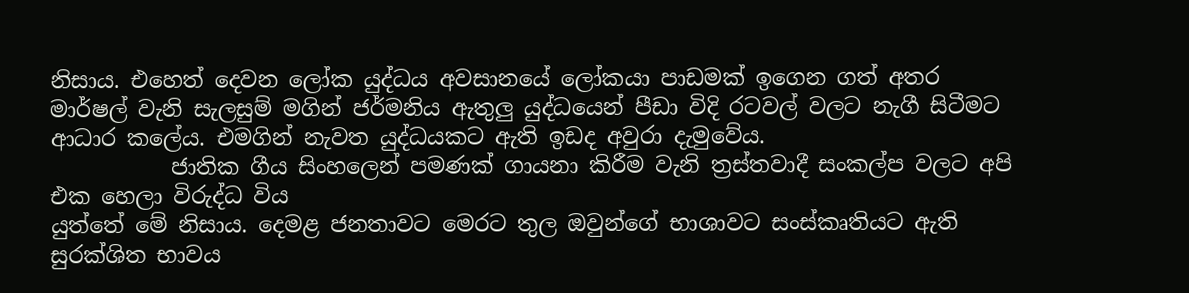නිසාය. එහෙත් දෙවන ලෝක යුද්ධය අවසානයේ ලෝකයා පාඩමක් ඉගෙන ගත් අතර මාර්ෂල් වැනි සැලසුම් මගින් ජර්මනිය ඇතුලු යුද්ධයෙන් පීඩා විදි රටවල් වලට නැගී සිටීමට ආධාර කලේය. එමගින් නැවත යුද්ධයකට ඇති ඉඩද අවුරා දැමුවේය.
           ජාතික ගීය සිංහලෙන් පමණක් ගායනා කිරීම වැනි ත්‍රස්තවාදී සංකල්ප වලට අපි එක හෙලා විරුද්ධ විය
යුත්තේ මේ නිසාය. දෙමළ ජනතාවට මෙරට තුල ඔවුන්ගේ භාශාවට සංස්කෘතියට ඇති සුරක්ශිත භාවය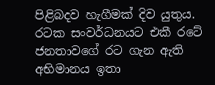පිළිබදව හැගීමක් දිව යුතුය. රටක සංවර්ධනයට එකී රටේ ජනතාවගේ රට ගැන ඇති අභිමානය ඉතා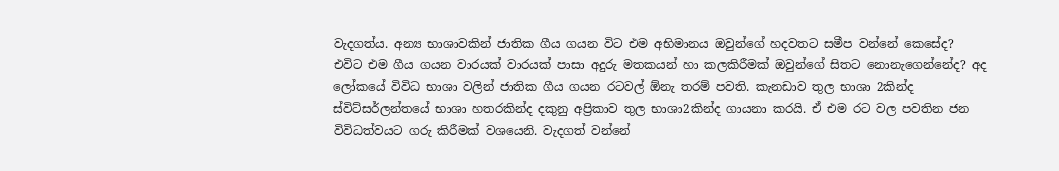වැදගත්ය. අන්‍ය භාශාවකින් ජාතික ගීය ගයන විට එම අභිමානය ඔවුන්ගේ හදවතට සමීප වන්නේ කෙසේද? එවිට එම ගීය ගයන වාරයක් වාරයක් පාසා අදුරු මතකයන් හා කලකිරීමක් ඔවුන්ගේ සිතට නොනැගෙන්නේද? අද ලෝකයේ විවිධ භාශා වලින් ජාතික ගීය ගයන රටවල් ඕනැ තරම් පවති. කැනඩාව තුල භාශා 2කින්ද ස්විට්සර්ලන්තයේ භාශා හතරකින්ද දකුනු අප්‍රිකාව තුල භාශා2කින්ද ගායනා කරයි. ඒ එම රට වල පවතින ජන විවිධත්වයට ගරු කිරීමක් වශයෙනි. වැදගත් වන්නේ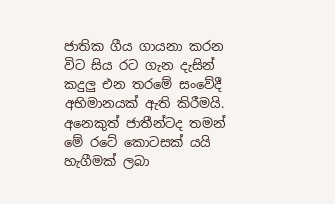ජාතික ගීය ගායනා කරන විට සිය රට ගැන දැසින් කදුලු එන තරමේ සංවේදී අභිමානයක් ඇති කිරීමයි. අනෙකුත් ජාතීන්ටද තමන් මේ රටේ කොටසක් යයි හැගීමක් ලබා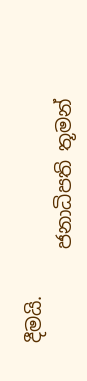දීමයි.
          ජනාධිපති තූමන්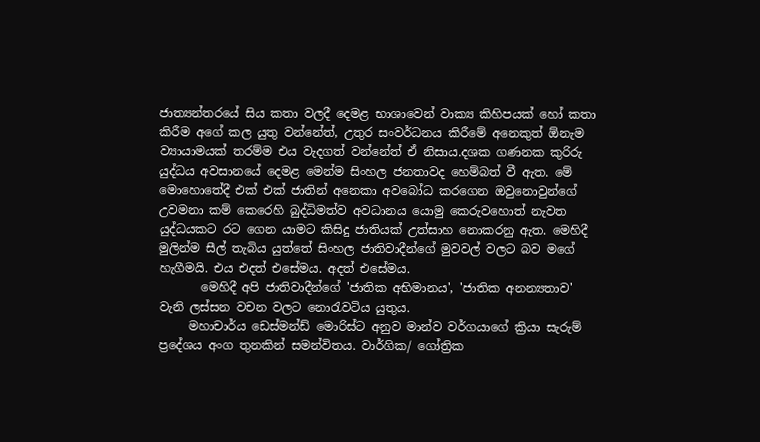ජාත්‍යන්තරයේ සිය කතා වලදී දෙමළ භාශාවෙන් වාක්‍ය කිහිපයක් හෝ කතා
කිරීම අගේ කල යුතු වන්නේත්, උතුර සංවර්ධනය කිරීමේ අනෙකුත් ඕනැම ව්‍යායාමයක් තරම්ම එය වැදගත් වන්නේත් ඒ නිසාය.දශක ගණනක කුරිරු යුද්ධය අවසානයේ දෙමළ මෙන්ම සිංහල ජනතාවද හෙම්බත් වී ඇත. මේ මොහොතේදී එක් එක් ජාතින් අනෙකා අවබෝධ කරගෙන ඔවුනොවුන්ගේ උවමනා කම් කෙරෙහි බුද්ධිමත්ව අවධානය යොමු කෙරුවහොත් නැවත යුද්ධයකට රට ගෙන යාමට කිසිදු ජාතියක් උත්සාහ නොකරනු ඇත. මෙහිදී මුලින්ම සීල් තැබිය යුත්තේ සිංහල ජාතිවාදීන්ගේ මුවවල් වලට බව මගේ හැගීමයි. එය එදත් එසේමය. අදත් එසේමය.
       මෙහිදී අපි ජාතිවාදීන්ගේ 'ජාතික අභිමානය', 'ජාතික අනන්‍යතාව' වැනි ලස්සන වචන වලට නොරැවටිය යුතුය.
     මහාචාර්ය ඩෙස්මන්ඩ් මොරිස්ට අනුව මාන්ව වර්ගයාගේ ක්‍රියා සැරුම් ප්‍රදේශය අංග තුනකින් සමන්විතය. වාර්ගික/ ගෝත්‍රික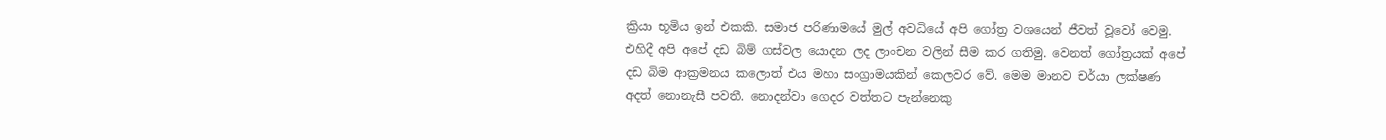ක්‍රියා භූමිය ඉන් එකකි. සමාජ පරිණාමයේ මුල් අවධියේ අපි ගෝත්‍ර වශයෙන් ජීවත් වූවෝ වෙමු. එහිදී අපි අපේ දඩ බිම් ගස්වල යොදන ලද ලාංචන වලින් සීම කර ගතිමු. වෙනත් ගෝත්‍රයක් අපේ දඩ බිම ආක්‍රමනය කලොත් එය මහා සංග්‍රාමයකින් කෙලවර වේ. මෙම මානව චර්යා ලක්ෂණ අදත් නොනැසී පවතී. නොදන්වා ගෙදර වත්තට පැන්නෙකු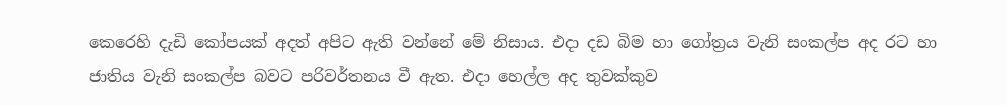කෙරෙහි දැඩි කෝපයක් අදත් අපිට ඇති වන්නේ මේ නිසාය. එදා දඩ බිම හා ගෝත්‍රය වැනි සංකල්ප අද රට හා ජාතිය වැනි සංකල්ප බවට පරිවර්තනය වී ඇත. එදා හෙල්ල අද තුවක්කුව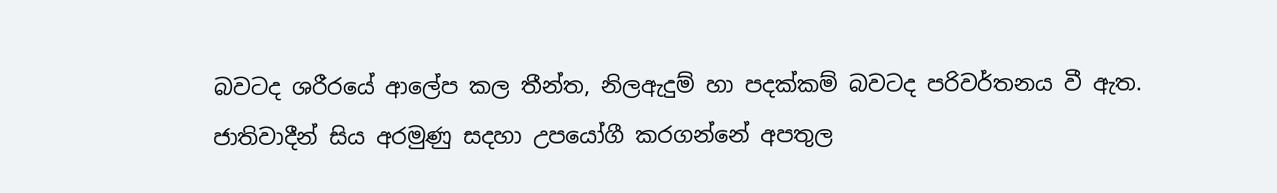බවටද ශරීරයේ ආලේප කල තීන්ත, නිලඇදුම් හා පදක්කම් බවටද පරිවර්තනය වී ඇත. ජාතිවාදීන් සිය අරමුණු සදහා උපයෝගී කරගන්නේ අපතුල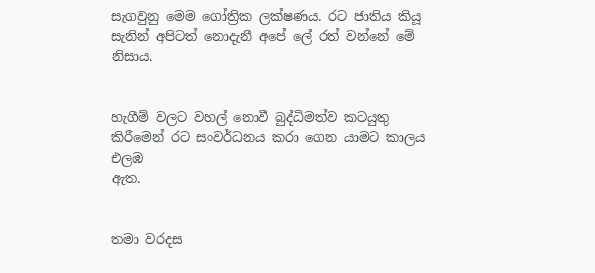සැගවුනු මෙම ගෝත්‍රික ලක්ෂණය. රට ජාතිය කියූ සැනින් අපිටත් නොදැනී අපේ ලේ රත් වන්නේ මේ නිසාය.


හැගීම් වලට වහල් නොවී බුද්ධිමත්ව කටයුතු කිරීමෙන් රට සංවර්ධනය කරා ගෙන යාමට කාලය එලඹ
ඇත.


තමා වරදස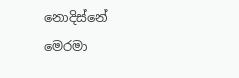නොදිස්නේ
මෙරමා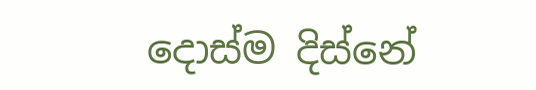දොස්ම දිස්නේ